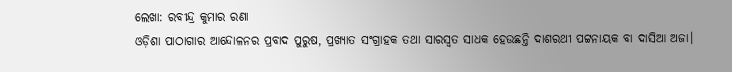ଲେଖା: ରବୀନ୍ଦ୍ର କୁମାର ରଣା
ଓଡ଼ିଶା ପାଠାଗାର ଆନ୍ଦୋଳନର ପ୍ରବାଦ ପୁରୁଷ, ପ୍ରଖ୍ୟାତ ସଂଗ୍ରାହକ ତଥା ସାରସ୍ବତ ସାଧକ ହେଉଛନ୍ତି ଦାଶରଥୀ ପଟ୍ଟନାୟକ ବା ଦାସିଆ ଅଜା।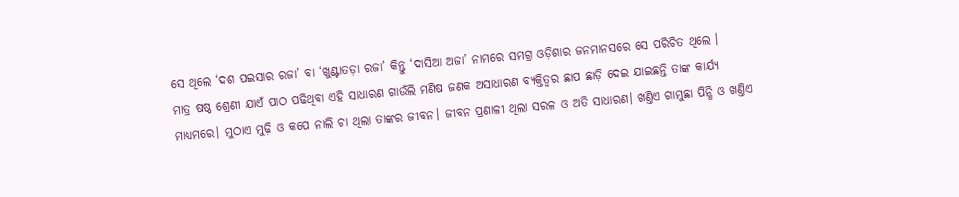ସେ ଥିଲେ ‘ଦଶ ପଇସାର ରଜା’ ବା ‘ଖୁଣ୍ଟାତଡ଼ା ରଜା’ କିନ୍ତୁ ‘ଦାସିଆ ଅଜା’ ନାମରେ ସମଗ୍ର ଓଡ଼ିଶାର ଜନମାନସରେ ସେ ପରିଚିତ ଥିଲେ ।
ମାତ୍ର ଷଷ୍ଠ ଶ୍ରେଣୀ ଯାଏଁ ପାଠ ପଢିଥିବା ଏହି ସାଧାରଣ ଗାଉଁଲି ମଣିଷ ଜଣକ ଅସାଧାରଣ ବ୍ୟକ୍ତିତ୍ଵର ଛାପ ଛାଡ଼ି ଦେଇ ଯାଇଛନ୍ତି ତାଙ୍କ କାର୍ଯ୍ୟ ମାଧ୍ୟମରେ। ମୁଠାଏ ମୁଢ଼ି ଓ କପେ ନାଲି ଚା ଥିଲା ତାଙ୍କର ଜୀବନ। ଜୀବନ ପ୍ରଣାଳୀ ଥିଲା ସରଳ ଓ ଅତି ସାଧାରଣ। ଖଣ୍ତିଏ ଗାମୁଛା ପିନ୍ଧି ଓ ଖଣ୍ତିଏ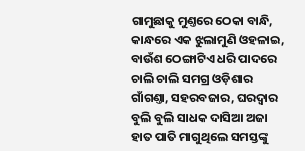ଗାମୁଛାକୁ ମୁଣ୍ତରେ ଠେକା ବାନ୍ଧି, କାନ୍ଧରେ ଏକ ଝୁଲାମୁଣି ଓହଳାଇ, ବାଉଁଶ ଠେଙ୍ଗାଟିଏ ଧରି ପାଦରେ ଚାଲି ଚାଲି ସମଗ୍ର ଓଡ଼ିଶାର ଗାଁଗଣ୍ତା, ସହରବଜାର, ଘରଦ୍ବାର ବୁଲି ବୁଲି ସାଧକ ଦାସିଆ ଅଜା ହାତ ପାତି ମାଗୁଥିଲେ ସମସ୍ତଙ୍କୁ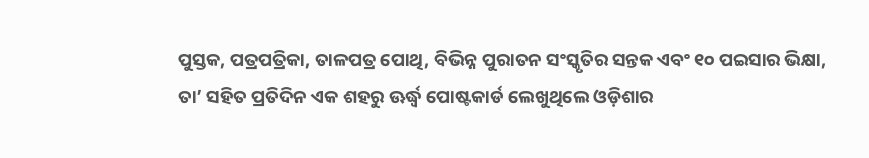ପୁସ୍ତକ, ପତ୍ରପତ୍ରିକା, ତାଳପତ୍ର ପୋଥି, ବିଭିନ୍ନ ପୁରାତନ ସଂସ୍କୃତିର ସନ୍ତକ ଏବଂ ୧୦ ପଇସାର ଭିକ୍ଷା, ତା’ ସହିତ ପ୍ରତିଦିନ ଏକ ଶହରୁ ଊର୍ଦ୍ଧ୍ବ ପୋଷ୍ଟକାର୍ଡ ଲେଖୁଥିଲେ ଓଡ଼ିଶାର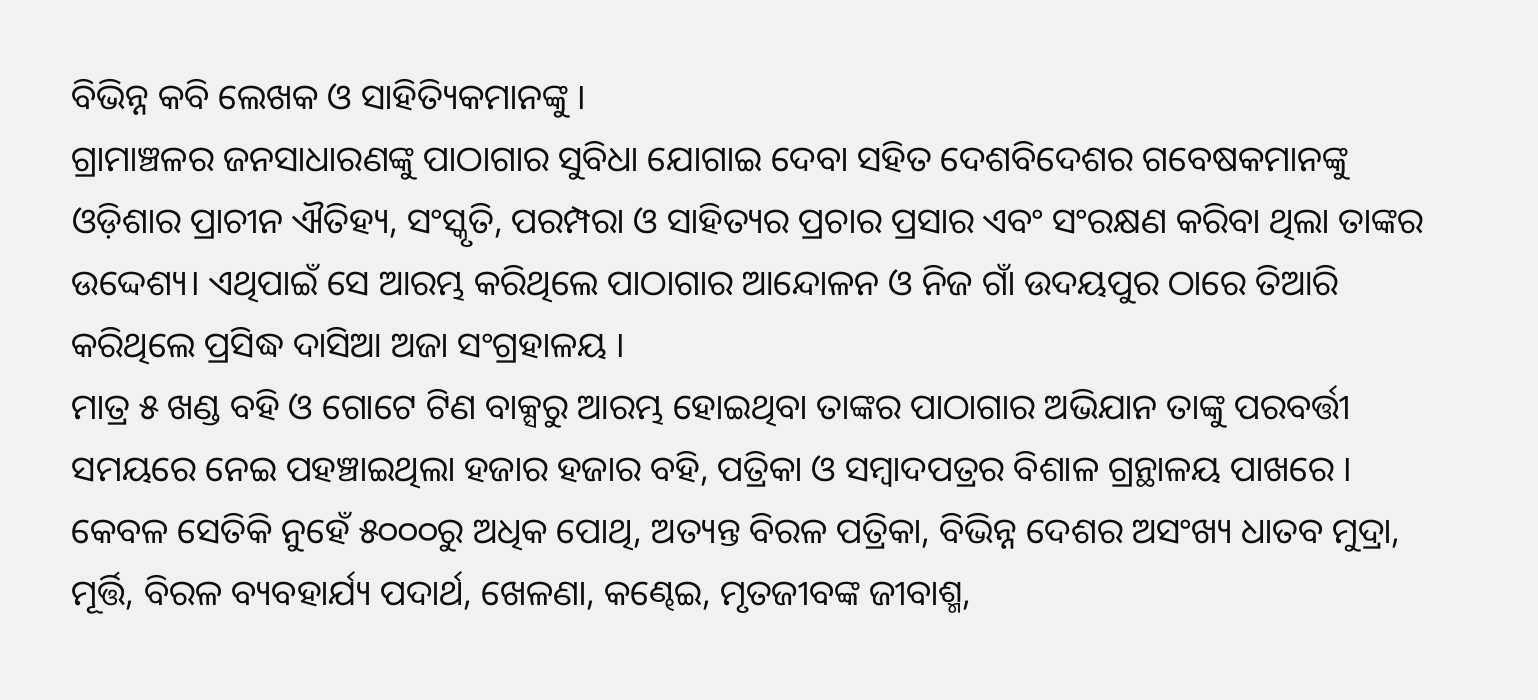ବିଭିନ୍ନ କବି ଲେଖକ ଓ ସାହିତ୍ୟିକମାନଙ୍କୁ ।
ଗ୍ରାମାଞ୍ଚଳର ଜନସାଧାରଣଙ୍କୁ ପାଠାଗାର ସୁବିଧା ଯୋଗାଇ ଦେବା ସହିତ ଦେଶବିଦେଶର ଗବେଷକମାନଙ୍କୁ ଓଡ଼ିଶାର ପ୍ରାଚୀନ ଐତିହ୍ୟ, ସଂସ୍କୃତି, ପରମ୍ପରା ଓ ସାହିତ୍ୟର ପ୍ରଚାର ପ୍ରସାର ଏବଂ ସଂରକ୍ଷଣ କରିବା ଥିଲା ତାଙ୍କର ଉଦ୍ଦେଶ୍ୟ। ଏଥିପାଇଁ ସେ ଆରମ୍ଭ କରିଥିଲେ ପାଠାଗାର ଆନ୍ଦୋଳନ ଓ ନିଜ ଗାଁ ଉଦୟପୁର ଠାରେ ତିଆରି କରିଥିଲେ ପ୍ରସିଦ୍ଧ ଦାସିଆ ଅଜା ସଂଗ୍ରହାଳୟ ।
ମାତ୍ର ୫ ଖଣ୍ଡ ବହି ଓ ଗୋଟେ ଟିଣ ବାକ୍ସରୁ ଆରମ୍ଭ ହୋଇଥିବା ତାଙ୍କର ପାଠାଗାର ଅଭିଯାନ ତାଙ୍କୁ ପରବର୍ତ୍ତୀ ସମୟରେ ନେଇ ପହଞ୍ଚାଇଥିଲା ହଜାର ହଜାର ବହି, ପତ୍ରିକା ଓ ସମ୍ବାଦପତ୍ରର ବିଶାଳ ଗ୍ରନ୍ଥାଳୟ ପାଖରେ । କେବଳ ସେତିକି ନୁହେଁ ୫୦୦୦ରୁ ଅଧିକ ପୋଥି, ଅତ୍ୟନ୍ତ ବିରଳ ପତ୍ରିକା, ବିଭିନ୍ନ ଦେଶର ଅସଂଖ୍ୟ ଧାତବ ମୁଦ୍ରା, ମୂର୍ତ୍ତି, ବିରଳ ବ୍ୟବହାର୍ଯ୍ୟ ପଦାର୍ଥ, ଖେଳଣା, କଣ୍ଢେଇ, ମୃତଜୀବଙ୍କ ଜୀବାଶ୍ମ,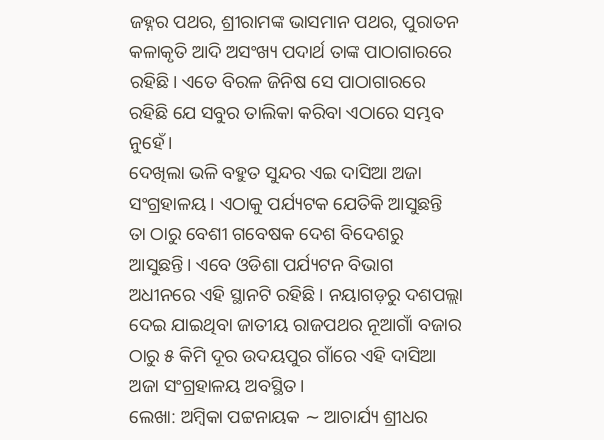ଜହ୍ନର ପଥର, ଶ୍ରୀରାମଙ୍କ ଭାସମାନ ପଥର, ପୁରାତନ କଳାକୃତି ଆଦି ଅସଂଖ୍ୟ ପଦାର୍ଥ ତାଙ୍କ ପାଠାଗାରରେ ରହିଛି। ଏତେ ବିରଳ ଜିନିଷ ସେ ପାଠାଗାରରେ ରହିଛି ଯେ ସବୁର ତାଲିକା କରିବା ଏଠାରେ ସମ୍ଭବ ନୁହେଁ।
ଦେଖିଲା ଭଳି ବହୁତ ସୁନ୍ଦର ଏଇ ଦାସିଆ ଅଜା ସଂଗ୍ରହାଳୟ । ଏଠାକୁ ପର୍ଯ୍ୟଟକ ଯେତିକି ଆସୁଛନ୍ତି ତା ଠାରୁ ବେଶୀ ଗବେଷକ ଦେଶ ବିଦେଶରୁ ଆସୁଛନ୍ତି। ଏବେ ଓଡିଶା ପର୍ଯ୍ୟଟନ ବିଭାଗ ଅଧୀନରେ ଏହି ସ୍ଥାନଟି ରହିଛି । ନୟାଗଡ଼ରୁ ଦଶପଲ୍ଲା ଦେଇ ଯାଇଥିବା ଜାତୀୟ ରାଜପଥର ନୂଆଗାଁ ବଜାର ଠାରୁ ୫ କିମି ଦୂର ଉଦୟପୁର ଗାଁରେ ଏହି ଦାସିଆ ଅଜା ସଂଗ୍ରହାଳୟ ଅବସ୍ଥିତ।
ଲେଖା: ଅମ୍ବିକା ପଟ୍ଟନାୟକ ∼ ଆଚାର୍ଯ୍ୟ ଶ୍ରୀଧର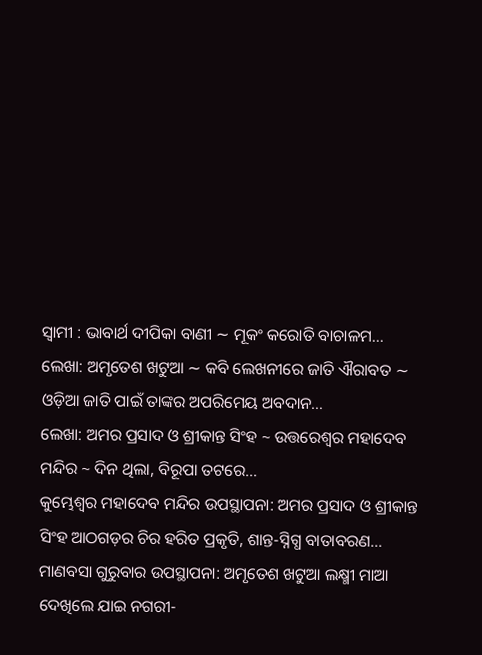ସ୍ୱାମୀ : ଭାବାର୍ଥ ଦୀପିକା ବାଣୀ ∼ ମୂକଂ କରୋତି ବାଚାଳମ…
ଲେଖା: ଅମୃତେଶ ଖଟୁଆ ∼ କବି ଲେଖନୀରେ ଜାତି ଐରାବତ ∼ ଓଡ଼ିଆ ଜାତି ପାଇଁ ତାଙ୍କର ଅପରିମେୟ ଅବଦାନ…
ଲେଖା: ଅମର ପ୍ରସାଦ ଓ ଶ୍ରୀକାନ୍ତ ସିଂହ ~ ଉତ୍ତରେଶ୍ଵର ମହାଦେବ ମନ୍ଦିର ~ ଦିନ ଥିଲା, ବିରୂପା ତଟରେ…
କୁମ୍ଭେଶ୍ୱର ମହାଦେବ ମନ୍ଦିର ଉପସ୍ଥାପନା: ଅମର ପ୍ରସାଦ ଓ ଶ୍ରୀକାନ୍ତ ସିଂହ ଆଠଗଡ଼ର ଚିର ହରିତ ପ୍ରକୃତି, ଶାନ୍ତ-ସ୍ନିଗ୍ଧ ବାତାବରଣ…
ମାଣବସା ଗୁରୁବାର ଉପସ୍ଥାପନା: ଅମୃତେଶ ଖଟୁଆ ଲକ୍ଷ୍ମୀ ମାଆ ଦେଖିଲେ ଯାଇ ନଗରୀ-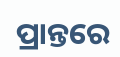ପ୍ରାନ୍ତରେ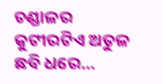ଚଣ୍ଡାଳର କୁଟୀରଟିଏ ଅତୁଳ ଛବି ଧରେ…